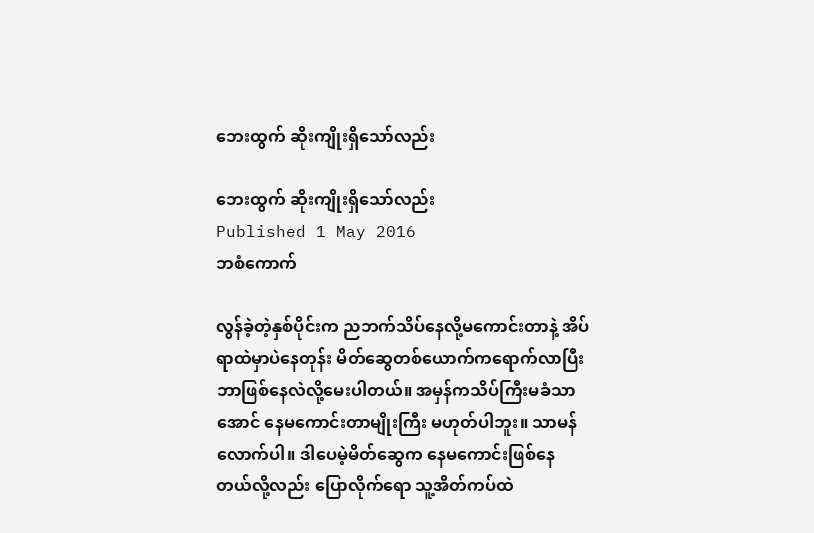ဘေးထွက် ဆိုးကျိုးရှိသော်လည်း

ဘေးထွက် ဆိုးကျိုးရှိသော်လည်း
Published 1 May 2016
ဘစံကောက်

လွန်ခဲ့တဲ့နှစ်ပိုင်းက ညဘက်သိပ်နေလို့မကောင်းတာနဲ့ အိပ်ရာထဲမှာပဲနေတုန်း မိတ်ဆွေတစ်ယောက်ကရောက်လာပြီး ဘာဖြစ်နေလဲလို့မေးပါတယ်။ အမှန်ကသိပ်ကြီးမခံသာအောင် နေမကောင်းတာမျိုးကြီး မဟုတ်ပါဘူး။ သာမန်လောက်ပါ။ ဒါပေမဲ့မိတ်ဆွေက နေမကောင်းဖြစ်နေတယ်လို့လည်း ပြောလိုက်ရော သူ့အိတ်ကပ်ထဲ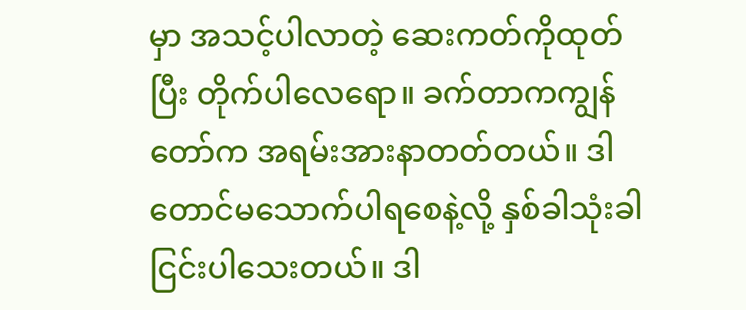မှာ အသင့်ပါလာတဲ့ ဆေးကတ်ကိုထုတ်ပြီး တိုက်ပါလေရော။ ခက်တာကကျွန်တော်က အရမ်းအားနာတတ်တယ်။ ဒါတောင်မသောက်ပါရစေနဲ့လို့ နှစ်ခါသုံးခါ ငြင်းပါသေးတယ်။ ဒါ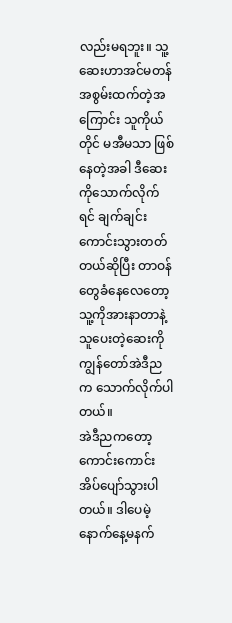လည်းမရဘူး။ သူ့ဆေးဟာအင်မတန် အစွမ်းထက်တဲ့အကြောင်း သူကိုယ်တိုင် မအီမသာ ဖြစ်နေတဲ့အခါ ဒီဆေးကိုသောက်လိုက်ရင် ချက်ချင်းကောင်းသွားတတ်တယ်ဆိုပြီး တာဝန်တွေခံနေလေတော့ သူ့ကိုအားနာတာနဲ့ သူပေးတဲ့ဆေးကို ကျွန်တော်အဲဒီညက သောက်လိုက်ပါတယ်။
အဲဒီညကတော့ ကောင်းကောင်းအိပ်ပျော်သွားပါတယ်။ ဒါပေမဲ့နောက်နေ့မနက်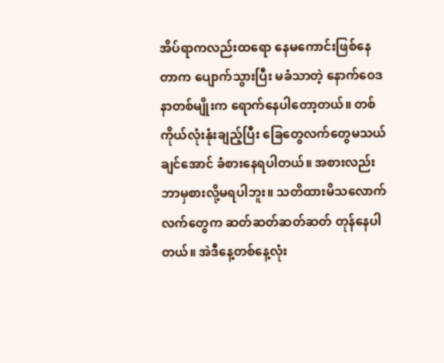အိပ်ရာကလည်းထရော နေမကောင်းဖြစ်နေတာက ပျောက်သွားပြီး မခံသာတဲ့ နောက်ဝေဒနာတစ်မျိုးက ရောက်နေပါတော့တယ်။ တစ်ကိုယ်လုံးနုံးချည့်ပြီး ခြေတွေလက်တွေမသယ်ချင်အောင် ခံစားနေရပါတယ်။ အစားလည်း ဘာမှစားလို့မရပါဘူး။ သတိထားမိသလောက် လက်တွေက ဆတ်ဆတ်ဆတ်ဆတ် တုန်နေပါတယ်။ အဲဒီနေ့တစ်နေ့လုံး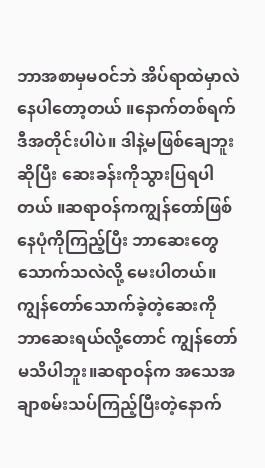ဘာအစာမှမဝင်ဘဲ အိပ်ရာထဲမှာလဲနေပါတော့တယ် ။နောက်တစ်ရက် ဒီအတိုင်းပါပဲ။ ဒါနဲ့မဖြစ်ချေဘူးဆိုပြီး ဆေးခန်းကိုသွားပြရပါတယ် ။ဆရာဝန်ကကျွန်တော်ဖြစ်နေပုံကိုကြည့်ပြီး ဘာဆေးတွေသောက်သလဲလို့ မေးပါတယ်။ကျွန်တော်သောက်ခဲ့တဲ့ဆေးကို ဘာဆေးရယ်လို့တောင် ကျွန်တော်မသိပါဘူး။ဆရာဝန်က အသေအချာစမ်းသပ်ကြည့်ပြီးတဲ့နောက်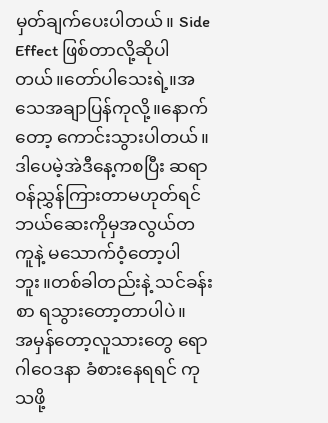မှတ်ချက်ပေးပါတယ်။ Side Effect ဖြစ်တာလို့ဆိုပါတယ်။တော်ပါသေးရဲ့။အသေအချာပြန်ကုလို့။နောက်တော့ ကောင်းသွားပါတယ်။ ဒါပေမဲ့အဲဒီနေ့ကစပြီး ဆရာဝန်ညွှန်ကြားတာမဟုတ်ရင် ဘယ်ဆေးကိုမှအလွယ်တကူနဲ့ မသောက်ဝံ့တော့ပါဘူး။တစ်ခါတည်းနဲ့ သင်ခန်းစာ ရသွားတော့တာပါပဲ။
အမှန်တော့လူသားတွေ ရောဂါဝေဒနာ ခံစားနေရရင် ကုသဖို့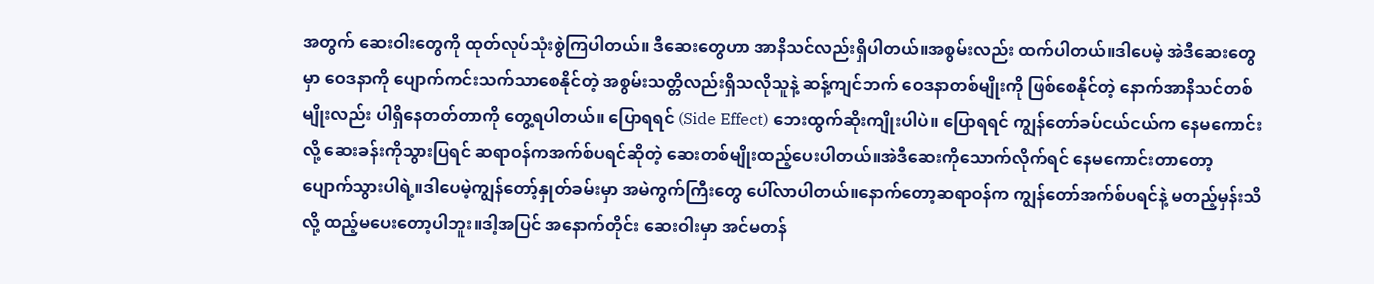အတွက် ဆေးဝါးတွေကို ထုတ်လုပ်သုံးစွဲကြပါတယ်။ ဒီဆေးတွေဟာ အာနိသင်လည်းရှိပါတယ်။အစွမ်းလည်း ထက်ပါတယ်။ဒါပေမဲ့ အဲဒီဆေးတွေမှာ ဝေဒနာကို ပျောက်ကင်းသက်သာစေနိုင်တဲ့ အစွမ်းသတ္တိလည်းရှိသလိုသူနဲ့ ဆန့်ကျင်ဘက် ဝေဒနာတစ်မျိုးကို ဖြစ်စေနိုင်တဲ့ နောက်အာနိသင်တစ်မျိုးလည်း ပါရှိနေတတ်တာကို တွေ့ရပါတယ်။ ပြောရရင် (Side Effect) ဘေးထွက်ဆိုးကျိုးပါပဲ။ ပြောရရင် ကျွန်တော်ခပ်ငယ်ငယ်က နေမကောင်းလို့ ဆေးခန်းကိုသွားပြရင် ဆရာဝန်ကအက်စ်ပရင်ဆိုတဲ့ ဆေးတစ်မျိုးထည့်ပေးပါတယ်။အဲဒီဆေးကိုသောက်လိုက်ရင် နေမကောင်းတာတော့ ပျောက်သွားပါရဲ့။ဒါပေမဲ့ကျွန်တော့်နှုတ်ခမ်းမှာ အမဲကွက်ကြီးတွေ ပေါ်လာပါတယ်။နောက်တော့ဆရာဝန်က ကျွန်တော်အက်စ်ပရင်နဲ့ မတည့်မှန်းသိလို့ ထည့်မပေးတော့ပါဘူး။ဒါ့အပြင် အနောက်တိုင်း ဆေးဝါးမှာ အင်မတန်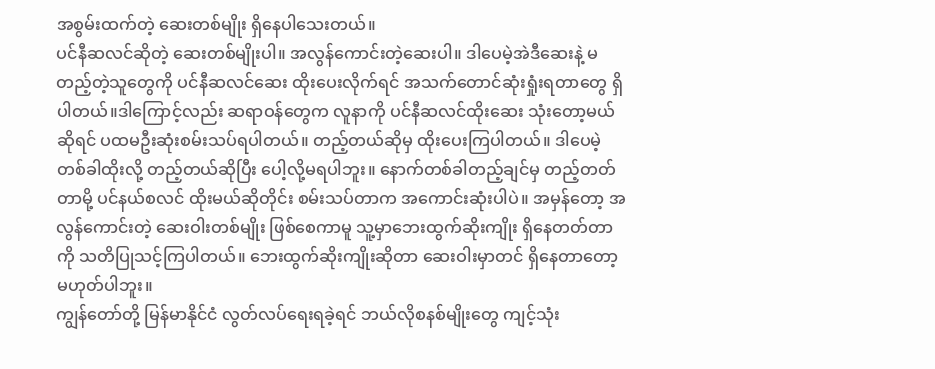အစွမ်းထက်တဲ့ ဆေးတစ်မျိုး ရှိနေပါသေးတယ်။
ပင်နီဆလင်ဆိုတဲ့ ဆေးတစ်မျိုးပါ။ အလွန်ကောင်းတဲ့ဆေးပါ။ ဒါပေမဲ့အဲဒီဆေးနဲ့ မတည့်တဲ့သူတွေကို ပင်နီဆလင်ဆေး ထိုးပေးလိုက်ရင် အသက်တောင်ဆုံးရှုံးရတာတွေ ရှိပါတယ်။ဒါကြောင့်လည်း ဆရာဝန်တွေက လူနာကို ပင်နီဆလင်ထိုးဆေး သုံးတော့မယ်ဆိုရင် ပထမဦးဆုံးစမ်းသပ်ရပါတယ်။ တည့်တယ်ဆိုမှ ထိုးပေးကြပါတယ်။ ဒါပေမဲ့တစ်ခါထိုးလို့ တည့်တယ်ဆိုပြီး ပေါ့လို့မရပါဘူး။ နောက်တစ်ခါတည့်ချင်မှ တည့်တတ်တာမို့ ပင်နယ်စလင် ထိုးမယ်ဆိုတိုင်း စမ်းသပ်တာက အကောင်းဆုံးပါပဲ။ အမှန်တော့ အလွန်ကောင်းတဲ့ ဆေးဝါးတစ်မျိုး ဖြစ်စေကာမူ သူ့မှာဘေးထွက်ဆိုးကျိုး ရှိနေတတ်တာကို သတိပြုသင့်ကြပါတယ်။ ဘေးထွက်ဆိုးကျိုးဆိုတာ ဆေးဝါးမှာတင် ရှိနေတာတော့ မဟုတ်ပါဘူး။
ကျွန်တော်တို့ မြန်မာနိုင်ငံ လွတ်လပ်ရေးရခဲ့ရင် ဘယ်လိုစနစ်မျိုးတွေ ကျင့်သုံး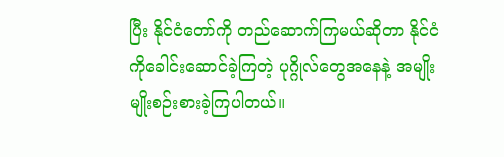ပြီး နိုင်ငံတော်ကို တည်ဆောက်ကြမယ်ဆိုတာ နိုင်ငံကိုခေါင်းဆောင်ခဲ့ကြတဲ့ ပုဂ္ဂိုလ်တွေအနေနဲ့ အမျိုးမျိုးစဉ်းစားခဲ့ကြပါတယ်။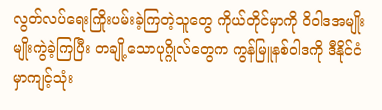လွတ်လပ်ရေးကြိုးပမ်းခဲ့ကြတဲ့သူတွေ ကိုယ်တိုင်မှာကို ဝိဝါဒအမျိုးမျိုးကွဲခဲ့ကြပြီး တချို့သောပုဂ္ဂိုလ်တွေက ကွန်မြူနစ်ဝါဒကို ဒီနိုင်ငံမှာကျင့်သုံး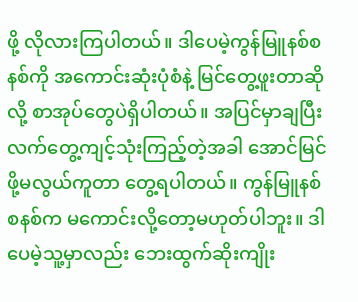ဖို့ လိုလားကြပါတယ်။ ဒါပေမဲ့ကွန်မြူနစ်စနစ်ကို အကောင်းဆုံးပုံစံနဲ့ မြင်တွေ့ဖူးတာဆိုလို့ စာအုပ်တွေပဲရှိပါတယ်။ အပြင်မှာချပြီး လက်တွေ့ကျင့်သုံးကြည့်တဲ့အခါ အောင်မြင်ဖို့မလွယ်ကူတာ တွေ့ရပါတယ်။ ကွန်မြူနစ်စနစ်က မကောင်းလို့တော့မဟုတ်ပါဘူး။ ဒါပေမဲ့သူ့မှာလည်း ဘေးထွက်ဆိုးကျိုး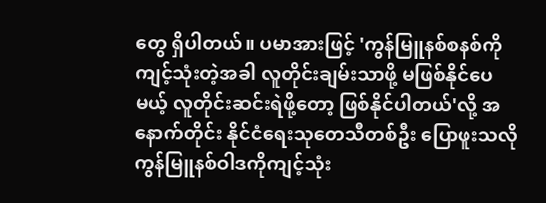တွေ ရှိပါတယ်။ ပမာအားဖြင့် 'ကွန်မြူနစ်စနစ်ကို ကျင့်သုံးတဲ့အခါ လူတိုင်းချမ်းသာဖို့ မဖြစ်နိုင်ပေမယ့် လူတိုင်းဆင်းရဲဖို့တော့ ဖြစ်နိုင်ပါတယ်'လို့ အနောက်တိုင်း နိုင်ငံရေးသုတေသီတစ်ဦး ပြောဖူးသလို ကွန်မြူနစ်ဝါဒကိုကျင့်သုံး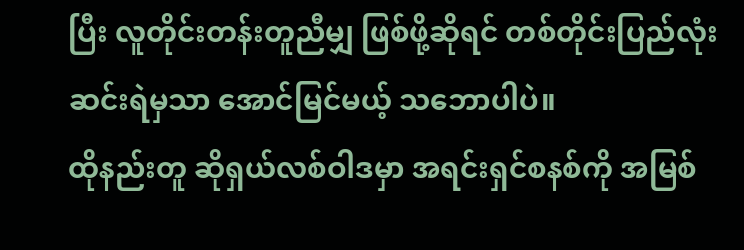ပြီး လူတိုင်းတန်းတူညီမျှ ဖြစ်ဖို့ဆိုရင် တစ်တိုင်းပြည်လုံး ဆင်းရဲမှသာ အောင်မြင်မယ့် သဘောပါပဲ။
ထိုနည်းတူ ဆိုရှယ်လစ်ဝါဒမှာ အရင်းရှင်စနစ်ကို အမြစ်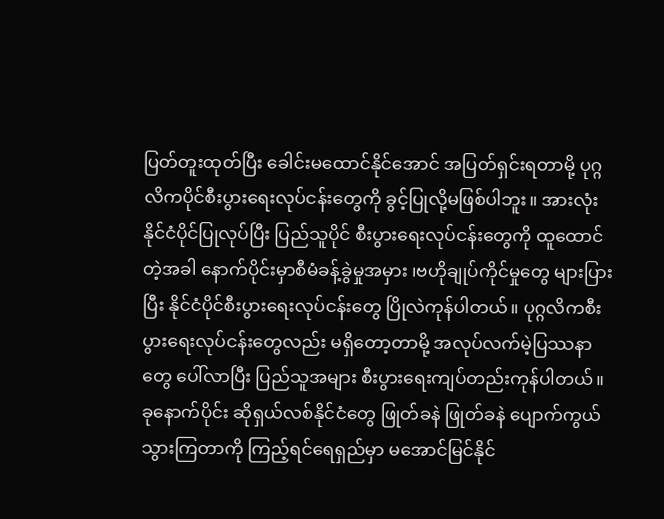ပြတ်တူးထုတ်ပြီး ခေါင်းမထောင်နိုင်အောင် အပြတ်ရှင်းရတာမို့ ပုဂ္ဂလိကပိုင်စီးပွားရေးလုပ်ငန်းတွေကို ခွင့်ပြုလို့မဖြစ်ပါဘူး။ အားလုံးနိုင်ငံပိုင်ပြုလုပ်ပြီး ပြည်သူပိုင် စီးပွားရေးလုပ်ငန်းတွေကို ထူထောင်တဲ့အခါ နောက်ပိုင်းမှာစီမံခန့်ခွဲမှုအမှား ၊ဗဟိုချုပ်ကိုင်မှုတွေ များပြားပြီး နိုင်ငံပိုင်စီးပွားရေးလုပ်ငန်းတွေ ပြိုလဲကုန်ပါတယ်။ ပုဂ္ဂလိကစီးပွားရေးလုပ်ငန်းတွေလည်း မရှိတော့တာမို့ အလုပ်လက်မဲ့ပြဿနာတွေ ပေါ်လာပြီး ပြည်သူအများ စီးပွားရေးကျပ်တည်းကုန်ပါတယ်။ ခုနောက်ပိုင်း ဆိုရှယ်လစ်နိုင်ငံတွေ ဖြုတ်ခနဲ ဖြုတ်ခနဲ ပျောက်ကွယ်သွားကြတာကို ကြည့်ရင်ရေရှည်မှာ မအောင်မြင်နိုင်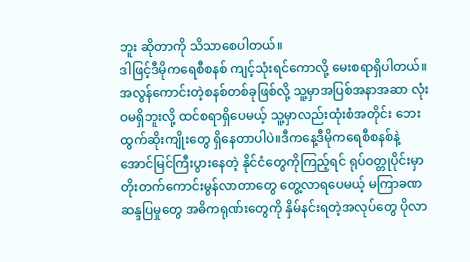ဘူး ဆိုတာကို သိသာစေပါတယ်။
ဒါဖြင့်ဒီမိုကရေစီစနစ် ကျင့်သုံးရင်ကောလို့ မေးစရာရှိပါတယ်။အလွန်ကောင်းတဲ့စနစ်တစ်ခုဖြစ်လို့ သူ့မှာအပြစ်အနာအဆာ လုံးဝမရှိဘူးလို့ ထင်စရာရှိပေမယ့် သူ့မှာလည်းထုံးစံအတိုင်း ဘေးထွက်ဆိုးကျိုးတွေ ရှိနေတာပါပဲ။ဒီကနေ့ဒီမိုကရေစီစနစ်နဲ့ အောင်မြင်ကြီးပွားနေတဲ့ နိုင်ငံတွေကိုကြည့်ရင် ရုပ်ဝတ္တုပိုင်းမှာ တိုးတက်ကောင်းမွန်လာတာတွေ တွေ့လာရပေမယ့် မကြာခဏဆန္ဒပြမှုတွေ အဓိကရုဏ်းတွေကို နှိမ်နင်းရတဲ့အလုပ်တွေ ပိုလာ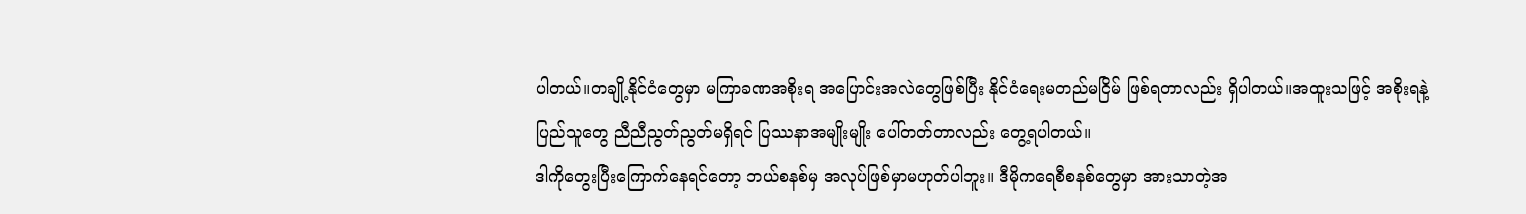ပါတယ်။တချို့နိုင်ငံတွေမှာ မကြာခဏအစိုးရ အပြောင်းအလဲတွေဖြစ်ပြီး နိုင်ငံရေးမတည်မငြိမ် ဖြစ်ရတာလည်း ရှိပါတယ်။အထူးသဖြင့် အစိုးရနဲ့ ပြည်သူတွေ ညီညီညွတ်ညွတ်မရှိရင် ပြဿနာအမျိုးမျိုး ပေါ်တတ်တာလည်း တွေ့ရပါတယ်။
ဒါကိုတွေးပြီးကြောက်နေရင်တော့ ဘယ်စနစ်မှ အလုပ်ဖြစ်မှာမဟုတ်ပါဘူး။ ဒီမိုကရေစီစနစ်တွေမှာ အားသာတဲ့အ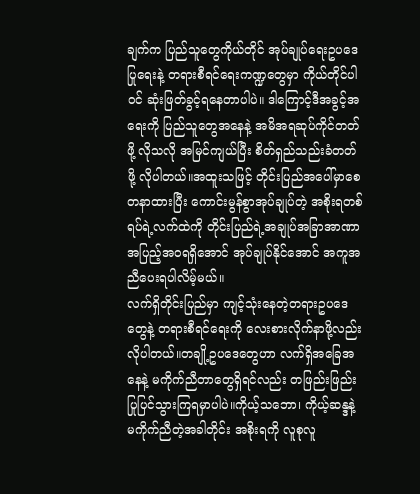ချက်က ပြည်သူတွေကိုယ်တိုင် အုပ်ချုပ်ရေးဥပဒေပြုရေးနဲ့ တရားစီရင်ရေးကဏ္ဍတွေမှာ ကိုယ်တိုင်ပါဝင် ဆုံးဖြတ်ခွင့်ရနေတာပါပဲ။ ဒါကြောင့်ဒီအခွင့်အရေးကို ပြည်သူတွေအနေနဲ့ အမိအရဆုပ်ကိုင်တတ်ဖို့ လိုသလို အမြင်ကျယ်ပြီး စိတ်ရှည်သည်းခံတတ်ဖို့ လိုပါတယ်။အထူးသဖြင့် တိုင်းပြည်အပေါ်မှာစေတနာထားပြီး ကောင်းမွန်စွာအုပ်ချုပ်တဲ့ အစိုးရတစ်ရပ်ရဲ့လက်ထဲကို တိုင်းပြည်ရဲ့အချုပ်အခြာအာဏာ အပြည့်အဝရရှိအောင် အုပ်ချုပ်နိုင်အောင် အကူအညီပေးရပါလိမ့်မယ်။
လက်ရှိတိုင်းပြည်မှာ ကျင့်သုံးနေတဲ့တရားဥပဒေတွေနဲ့ တရားစီရင်ရေးကို လေးစားလိုက်နာဖို့လည်း လိုပါတယ်။တချို့ဥပဒေတွေဟာ လက်ရှိအခြေအနေနဲ့ မကိုက်ညီတာတွေရှိရင်လည်း တဖြည်းဖြည်း ပြုပြင်သွားကြရမှာပါပဲ။ကိုယ့်သဘော၊ ကိုယ့်ဆန္ဒနဲ့ မကိုက်ညီတဲ့အခါတိုင်း အစိုးရကို လူစုလူ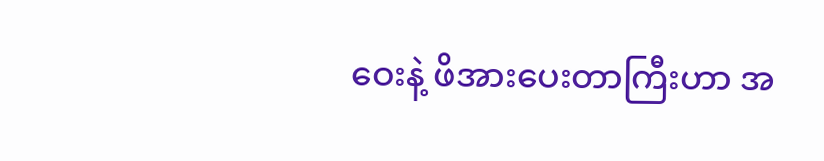ဝေးနဲ့ ဖိအားပေးတာကြီးဟာ အ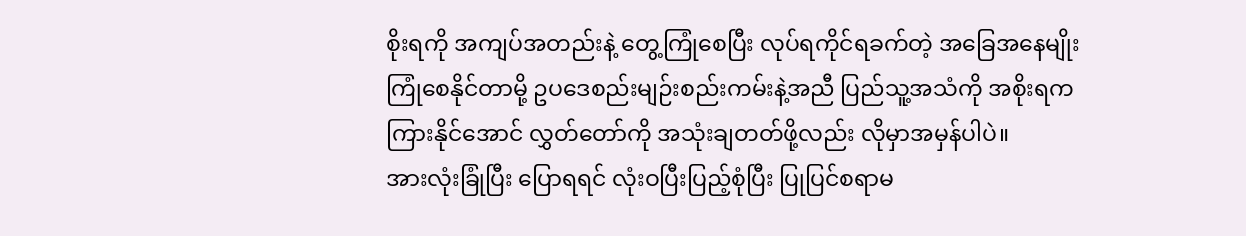စိုးရကို အကျပ်အတည်းနဲ့ တွေ့ကြုံစေပြီး လုပ်ရကိုင်ရခက်တဲ့ အခြေအနေမျိုးကြုံစေနိုင်တာမို့ ဥပဒေစည်းမျဉ်းစည်းကမ်းနဲ့အညီ ပြည်သူ့အသံကို အစိုးရကကြားနိုင်အောင် လွှတ်တော်ကို အသုံးချတတ်ဖို့လည်း လိုမှာအမှန်ပါပဲ။
အားလုံးခြုံပြီး ပြောရရင် လုံးဝပြီးပြည့်စုံပြီး ပြုပြင်စရာမ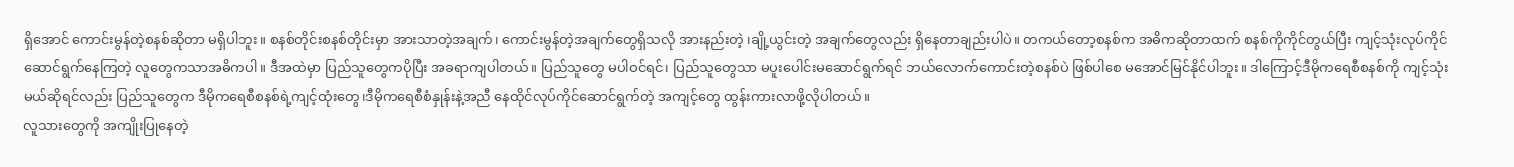ရှိအောင် ကောင်းမွန်တဲ့စနစ်ဆိုတာ မရှိပါဘူး။ စနစ်တိုင်းစနစ်တိုင်းမှာ အားသာတဲ့အချက်၊ ကောင်းမွန်တဲ့အချက်တွေရှိသလို အားနည်းတဲ့ ၊ချို့ယွင်းတဲ့ အချက်တွေလည်း ရှိနေတာချည်းပါပဲ။ တကယ်တော့စနစ်က အဓိကဆိုတာထက် စနစ်ကိုကိုင်တွယ်ပြီး ကျင့်သုံးလုပ်ကိုင် ဆောင်ရွက်နေကြတဲ့ လူတွေကသာအဓိကပါ။ ဒီအထဲမှာ ပြည်သူတွေကပိုပြီး အခရာကျပါတယ်။ ပြည်သူတွေ မပါဝင်ရင်၊ ပြည်သူတွေသာ မပူးပေါင်းမဆောင်ရွက်ရင် ဘယ်လောက်ကောင်းတဲ့စနစ်ပဲ ဖြစ်ပါစေ မအောင်မြင်နိုင်ပါဘူး။ ဒါကြောင့်ဒီမိုကရေစီစနစ်ကို ကျင့်သုံးမယ်ဆိုရင်လည်း ပြည်သူတွေက ဒီမိုကရေစီစနစ်ရဲ့ကျင့်ထုံးတွေ၊ဒီမိုကရေစီစံနှုန်းနဲ့အညီ နေထိုင်လုပ်ကိုင်ဆောင်ရွက်တဲ့ အကျင့်တွေ ထွန်းကားလာဖို့လိုပါတယ်။
လူသားတွေကို အကျိုးပြုနေတဲ့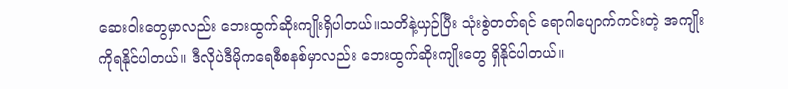ဆေးဝါးတွေမှာလည်း ဘေးထွက်ဆိုးကျိုးရှိပါတယ်။သတိနဲ့ယှဉ်ပြီး သုံးစွဲတတ်ရင် ရောဂါပျောက်ကင်းတဲ့ အကျိုးကိုရနိုင်ပါတယ်။ ဒီလိုပဲဒီမိုကရေစီစနစ်မှာလည်း ဘေးထွက်ဆိုးကျိုးတွေ ရှိနိုင်ပါတယ်။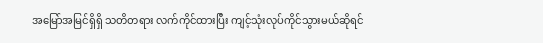အမြော်အမြင်ရှိရှိ သတိတရား လက်ကိုင်ထားပြီး ကျင့်သုံးလုပ်ကိုင်သွားမယ်ဆိုရင်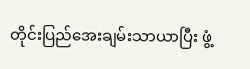တိုင်းပြည်အေးချမ်းသာယာပြီး ဖွံ့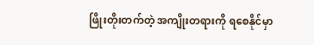ဖြိုးတိုးတက်တဲ့ အကျိုးတရားကို ရစေနိုင်မှာ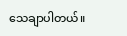သေချာပါတယ်။